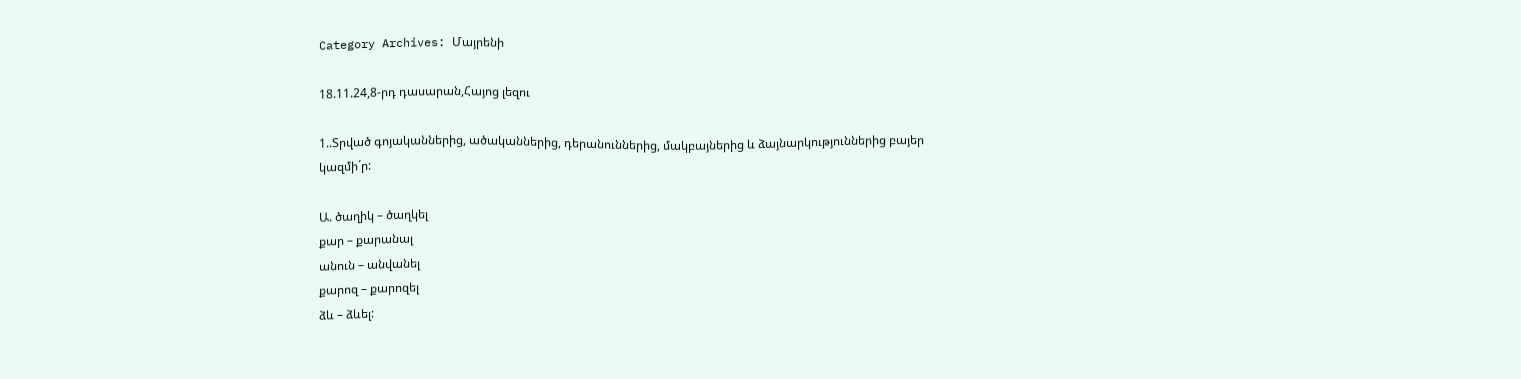Category Archives: Մայրենի

18.11.24,8-րդ դասարան,Հայոց լեզու

1..Տրված գոյականներից, ածականներից, դերանուններից, մակբայներից և ձայնարկություններից բայեր կազմի´ր:

Ա. ծաղիկ – ծաղկել
քար – քարանալ
անուն – անվանել
քարոզ – քարոզել
ձև – ձևել: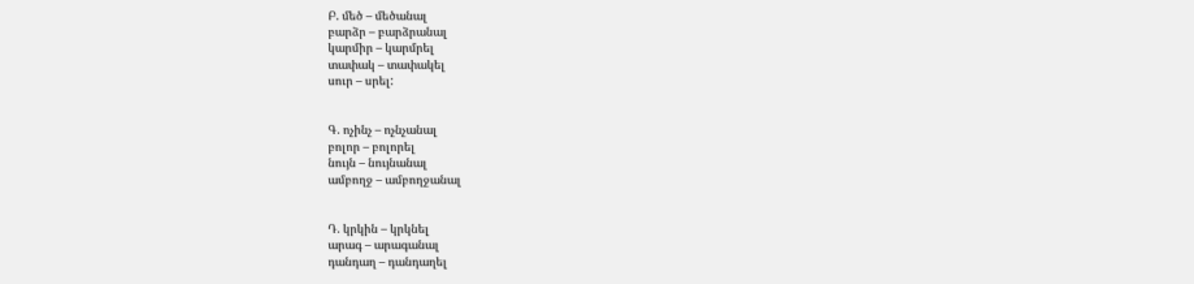Բ. մեծ – մեծանալ
բարձր – բարձրանալ
կարմիր – կարմրել
տափակ – տափակել
սուր – սրել:


Գ. ոչինչ – ոչնչանալ
բոլոր – բոլորել
նույն – նույնանալ
ամբողջ – ամբողջանալ


Դ. կրկին – կրկնել
արագ – արագանալ
դանդաղ – դանդաղել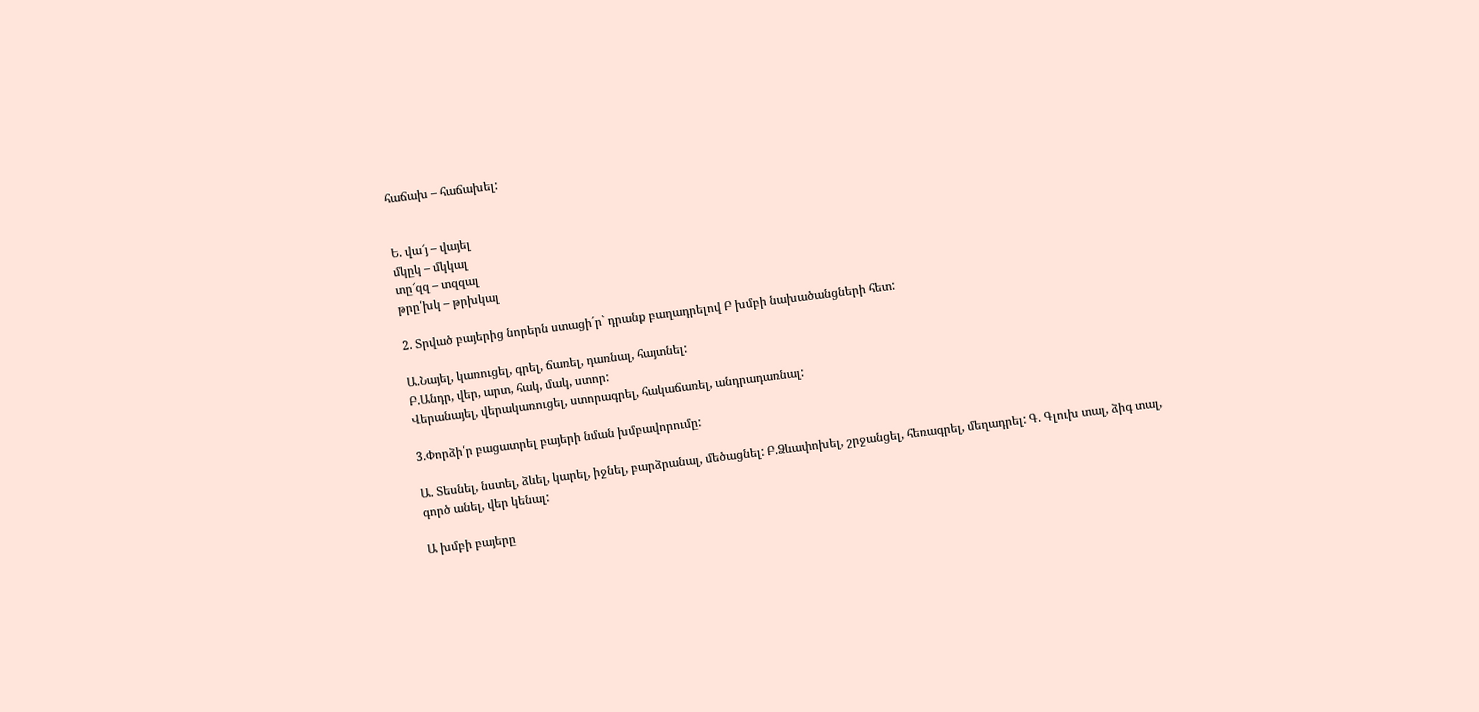հաճախ – հաճախել:


Ե. վա՜յ – վայել
մկըկ – մկկալ
տը՜զզ – տզզալ
թրը՛խկ – թրխկալ

2. Տրված բայերից նորերն ստացի´ր` դրանք բաղադրելով Բ խմբի նախածանցների հետ:

Ա.Նայել, կառուցել, գրել, ճառել, դառնալ, հայտնել:
Բ.Անդր, վեր, արտ, հակ, մակ, ստոր:
Վերանայել, վերակառուցել, ստորագրել, հակաճառել, անդրադառնալ:

3.Փորձի՛ր բացատրել բայերի նման խմբավորումը:

Ա. Տեսնել, նստել, ձևել, կարել, իջնել, բարձրանալ, մեծացնել: Բ.Ձևափոխել, շրջանցել, հեռագրել, մեղադրել: Գ. Գլուխ տալ, ձիգ տալ, գործ անել, վեր կենալ:

Ա խմբի բայերը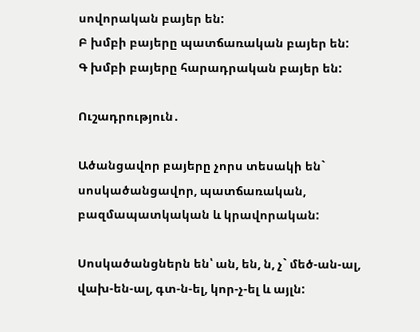սովորական բայեր են:
Բ խմբի բայերը պատճառական բայեր են:
Գ խմբի բայերը հարադրական բայեր են:

Ուշադրություն․

Ածանցավոր բայերը չորս տեսակի են` սոսկածանցավոր, պատճառական, բազմապատկական և կրավորական:

Սոսկածանցներն են՝ ան, են, ն, չ` մեծ-ան-ալ, վախ-են-ալ, գտ-ն-ել, կոր-չ-ել և այլն: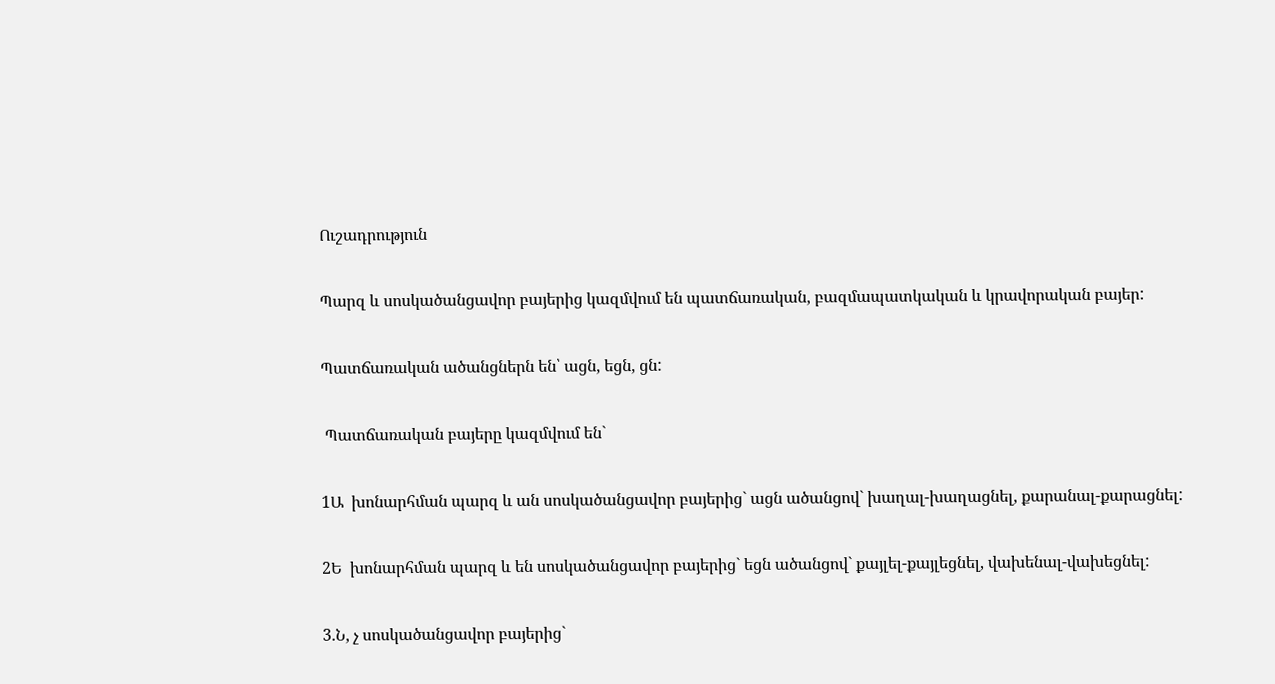Ուշադրություն

Պարզ և սոսկածանցավոր բայերից կազմվում են պատճառական, բազմապատկական և կրավորական բայեր:

Պատճառական ածանցներն են՝ ացն, եցն, ցն:

 Պատճառական բայերը կազմվում են`

1Ա  խոնարհման պարզ և ան սոսկածանցավոր բայերից` ացն ածանցով` խաղալ-խաղացնել, քարանալ-քարացնել:

2Ե  խոնարհման պարզ և են սոսկածանցավոր բայերից` եցն ածանցով` քայլել-քայլեցնել, վախենալ-վախեցնել:

3.Ն, չ սոսկածանցավոր բայերից`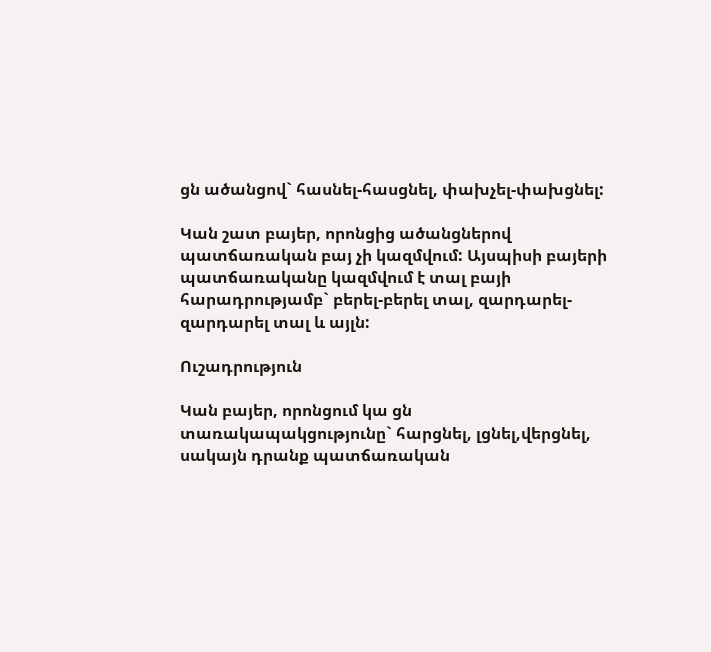ցն ածանցով` հասնել-հասցնել, փախչել-փախցնել:

Կան շատ բայեր, որոնցից ածանցներով պատճառական բայ չի կազմվում: Այսպիսի բայերի պատճառականը կազմվում է տալ բայի հարադրությամբ` բերել-բերել տալ, զարդարել-զարդարել տալ և այլն:

Ուշադրություն

Կան բայեր, որոնցում կա ցն տառակապակցությունը` հարցնել, լցնել,վերցնել, սակայն դրանք պատճառական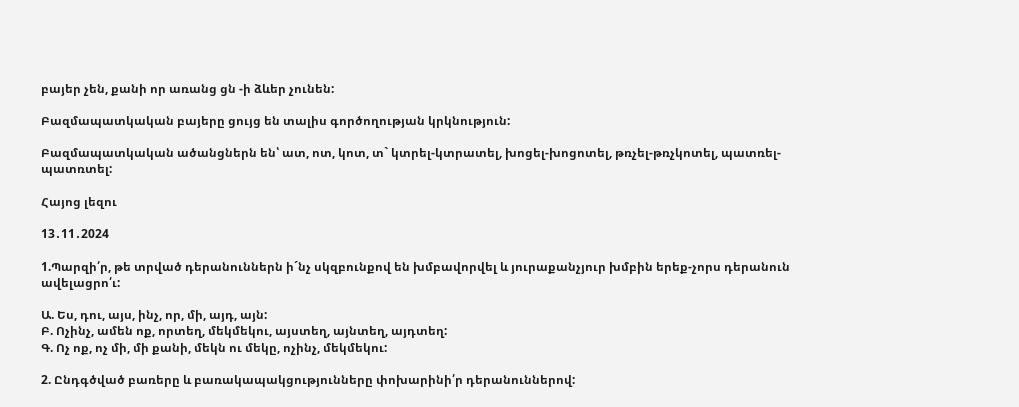բայեր չեն, քանի որ առանց ցն -ի ձևեր չունեն:

Բազմապատկական բայերը ցույց են տալիս գործողության կրկնություն:

Բազմապատկական ածանցներն են՝ ատ, ոտ, կոտ, տ` կտրել-կտրատել, խոցել-խոցոտել, թռչել-թռչկոտել, պատռել-պատռտել:

Հայոց լեզու

13․11․2024

1.Պարզի՛ր, թե տրված դերանուններն ի´նչ սկզբունքով են խմբավորվել և յուրաքանչյուր խմբին երեք-չորս դերանուն ավելացրո՛ւ:

Ա. Ես, դու, այս, ինչ, որ, մի, այդ, այն:
Բ. Ոչինչ, ամեն ոք, որտեղ, մեկմեկու, այստեղ, այնտեղ, այդտեղ:
Գ. Ոչ ոք, ոչ մի, մի քանի, մեկն ու մեկը, ոչինչ, մեկմեկու:

2. Ընդգծված բառերը և բառակապակցությունները փոխարինի՛ր դերանուններով: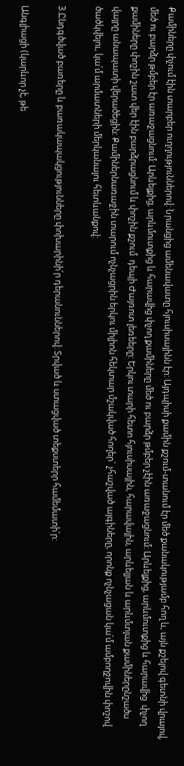Քամիները փչում էին տարբեր ուղղություններով: Նրանցից ամենավատը հյուսիսայինն էր: Այդպիսի քամին քշում-տանում էր մեծ քանակությամբ հող և, այն քշելով գետնի վրայով, մեծ ու բարձր թմբեր էր առաջացնում: Արևելքից, արևմուտքից և հարավից փչող քամիները մեծ ու բարձր թմբեր չէին առաջացնում: Արևելքից, արևմուտքից և հարավից  փչող քամիները փոշին շատ վեր էին բարձրացնում և փոշին քշում  դեպի Ժայռոտ լեռեերը: Երկու տարի հետո հյուսիսային, հարավային, արևելյան և արևմտյան քամիներընշածս  վայրը անապատի վերածեցին: Քամիներնառաջին տարում ոչնչացրին երկու միլիոն հեկտար մշակված հողեր` չհաշված այգիները, որոնք ոչնչացան կա՛մ ամբողջովին փոշով ծածկվելու, կա՛մ արմատների մերկանալու հետևանքով:

3.Ընդգծված բառերը և բառակապակցությունները փոխարինի՛ր դերանուններով: Տրված և ստացված տեքստերր համեմատի՛ր:

Անգլիացի (կարևոր չէ, թե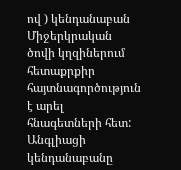ով ) կենդանաբան Միջերկրական ծովի կղզիներում հետաքրքիր հայտնագործություն է արել հնագետների հետ: Անգլիացի կենդանաբանը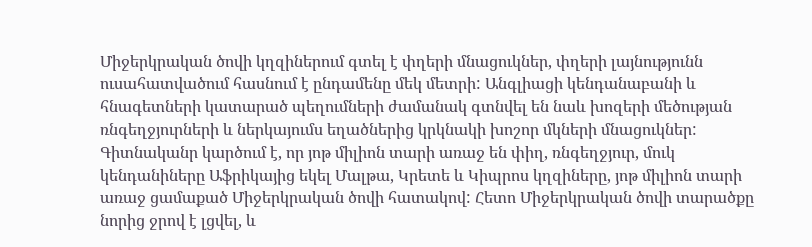Միջերկրական ծովի կղզիներում գտել է փղերի մնացուկներ, փղերի լայնությունն ուսահատվածում հասնում է ընդամենը մեկ մետրի: Անգլիացի կենդանաբանի և հնագետների կատարած պեղումների ժամանակ գտնվել են նաև խոզերի մեծության ռնգեղջյուրների և ներկայումս եղածներից կրկնակի խոշոր մկների մնացուկներ: Գիտնականր կարծում է, որ յոթ միլիոն տարի առաջ են փիղ, ռնգեղջյուր, մուկ կենդանիները Աֆրիկայից եկել Մալթա, Կրետե և Կիպրոս կղզիները, յոթ միլիոն տարի առաջ ցամաքած Միջերկրական ծովի հատակով: Հետո Միջերկրական ծովի տարածքը նորից ջրով է լցվել, և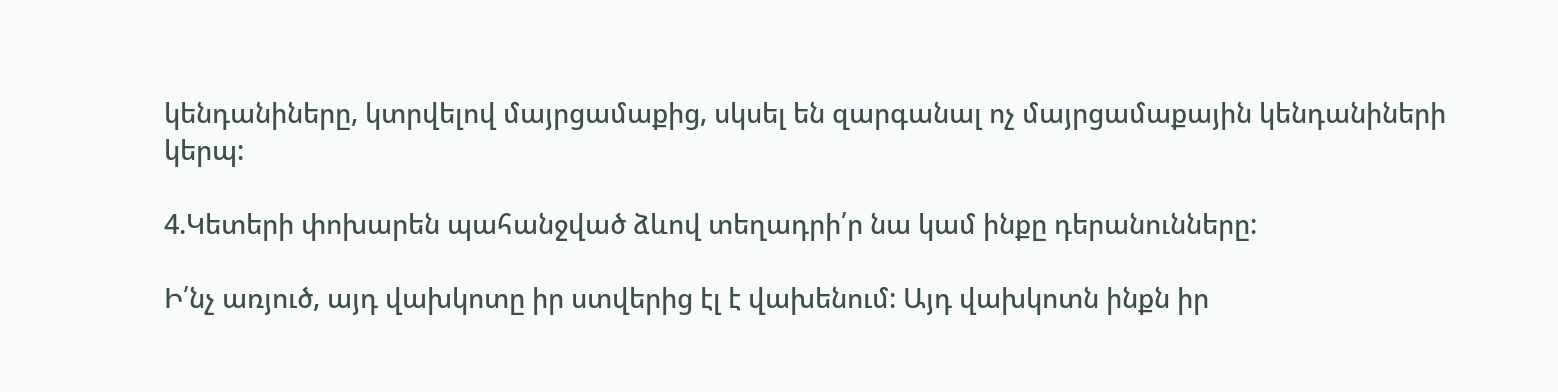կենդանիները, կտրվելով մայրցամաքից, սկսել են զարգանալ ոչ մայրցամաքային կենդանիների կերպ:

4.Կետերի փոխարեն պահանջված ձևով տեղադրի՛ր նա կամ ինքը դերանունները:

Ի՛նչ առյուծ, այդ վախկոտը իր ստվերից էլ է վախենում: Այդ վախկոտն ինքն իր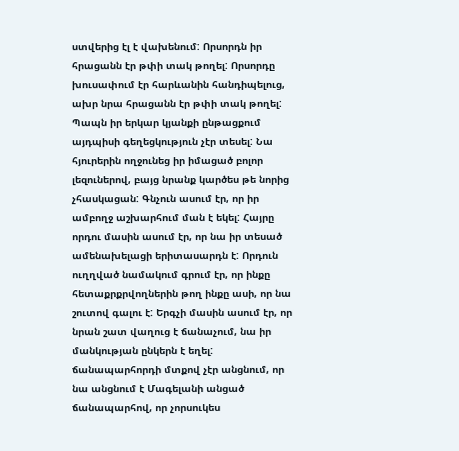ստվերից էլ է վախենում: Որսորդն իր հրացանն էր թփի տակ թողել: Որսորդը խուսափում էր հարևանին հանդիպելուց, ախր նրա հրացանն էր թփի տակ թողել: Պապն իր երկար կյանքի ընթացքում այդպիսի գեղեցկություն չէր տեսել: Նա հյուրերին ողջունեց իր իմացած բոլոր լեզուներով, բայց նրանք կարծես թե նորից չհասկացան: Գնչուն ասում էր, որ իր ամբողջ աշխարհում ման է եկել: Հայրը որդու մասին ասում էր, որ նա իր տեսած ամենախելացի երիտասարդն է: Որդուն ուղղված նամակում գրում էր, որ ինքը հետաքրքրվողներին թող ինքը ասի, որ նա շուտով գալու է: Երգչի մասին ասում էր, որ նրան շատ վաղուց է ճանաչում, նա իր մանկության ընկերն է եղել: ճանապարհորդի մտքով չէր անցնում, որ նա անցնում է Մագելանի անցած ճանապարհով, որ չորսուկես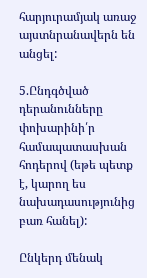հարյուրամյակ առաջ այստնրանավերն են անցել:

5.Ընդգծված դերանունները փոխարինի՛ր համապատասխան հոդերով (եթե պետք է, կարող ես նախադասությունից բառ հանել):

Ընկերդ մենակ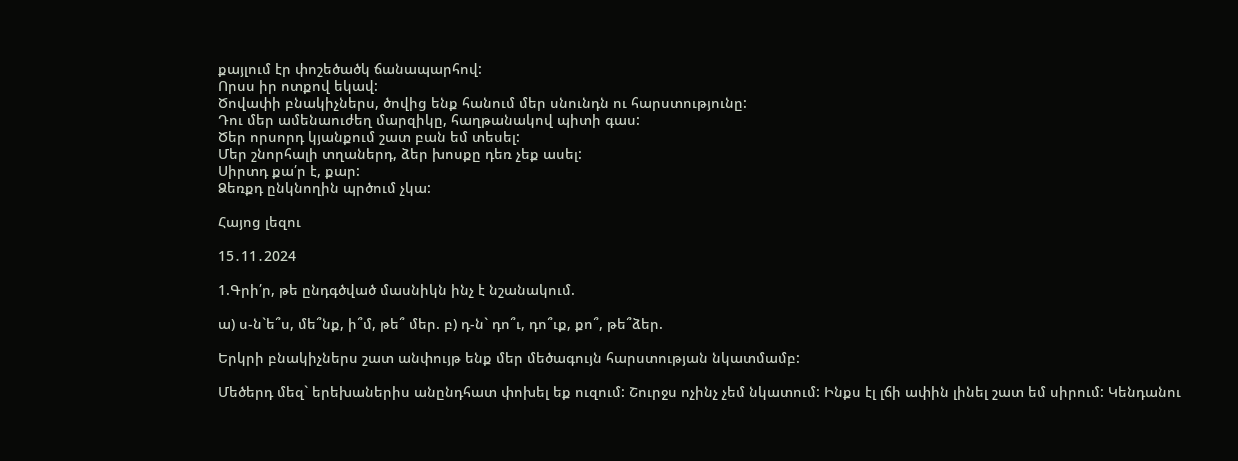քայլում էր փոշեծածկ ճանապարհով:
Որսս իր ոտքով եկավ:
Ծովափի բնակիչներս, ծովից ենք հանում մեր սնունդն ու հարստությունը:
Դու մեր ամենաուժեղ մարզիկը, հաղթանակով պիտի գաս:
Ծեր որսորդ կյանքում շատ բան եմ տեսել:
Մեր շնորհալի տղաներդ, ձեր խոսքը դեռ չեք ասել:
Սիրտդ քա՛ր է, քար:
Ձեռքդ ընկնողին պրծում չկա:

Հայոց լեզու

15․11․2024

1.Գրի՛ր, թե ընդգծված մասնիկն ինչ է նշանակում.

ա) ս-ն`ե՞ս, մե՞նք, ի՞մ, թե՞ մեր. բ) դ-ն` դո՞ւ, դո՞ւք, քո՞, թե՞ձեր.

Երկրի բնակիչներս շատ անփույթ ենք մեր մեծագույն հարստության նկատմամբ:

Մեծերդ մեզ` երեխաներիս անընդհատ փոխել եք ուզում: Շուրջս ոչինչ չեմ նկատում: Ինքս էլ լճի ափին լինել շատ եմ սիրում: Կենդանու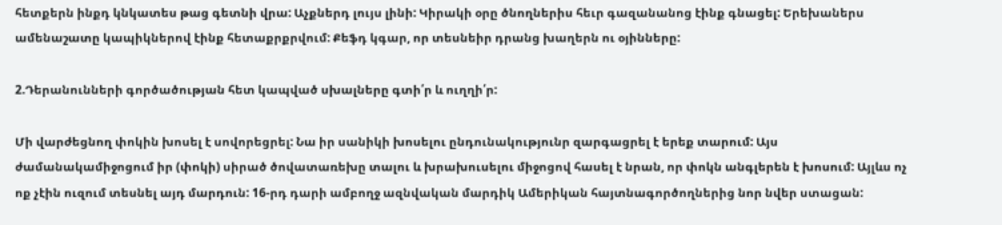հետքերն ինքդ կնկատես թաց գետնի վրա: Աչքներդ լույս լինի: Կիրակի օրը ծնողներիս հեւր գազանանոց էինք գնացել: Երեխաներս ամենաշատը կապիկներով էինք հետաքրքրվում: Քեֆդ կգար, որ տեսնեիր դրանց խաղերն ու օյինները:

2.Դերանունների գործածության հետ կապված սխալները գտի՛ր և ուղղի՛ր:

Մի վարժեցնող փոկին խոսել է սովորեցրել: Նա իր սանիկի խոսելու ընդունակությունր զարգացրել է երեք տարում: Այս ժամանակամիջոցում իր (փոկի) սիրած ծովատառեխը տալու և խրախուսելու միջոցով հասել է նրան, որ փոկն անգլերեն է խոսում: Այլևս ոչ ոք չէին ուզում տեսնել այդ մարդուն: 16-րդ դարի ամբողջ ազնվական մարդիկ Ամերիկան հայտնագործողներից նոր նվեր ստացան: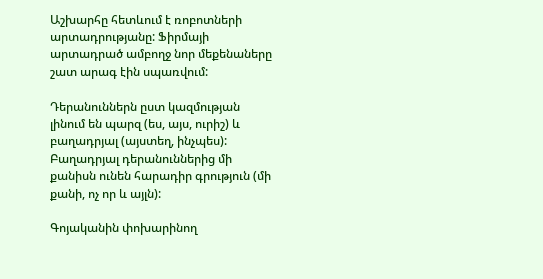Աշխարհը հետևում է ռոբոտների արտադրությանը: Ֆիրմայի արտադրած ամբողջ նոր մեքենաները շատ արագ էին սպառվում:

Դերանուններն ըստ կազմության լինում են պարզ (ես, այս, ուրիշ) և բաղադրյալ (այստեղ, ինչպես): Բաղադրյալ դերանուններից մի քանիսն ունեն հարադիր գրություն (մի քանի, ոչ որ և այլն):

Գոյականին փոխարինող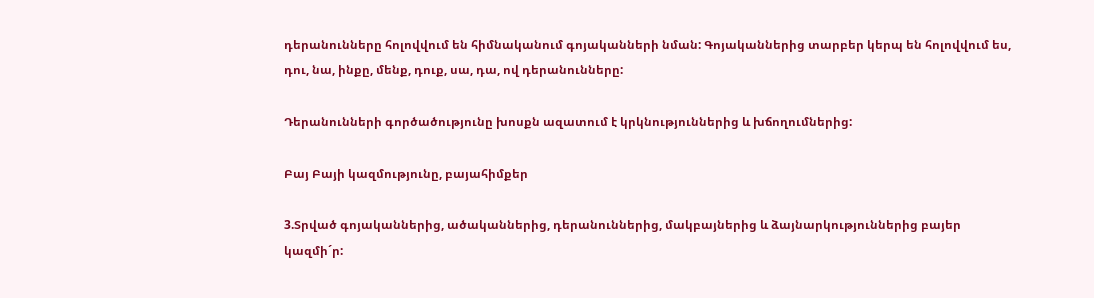դերանունները հոլովվում են հիմնականում գոյականների նման: Գոյականներից տարբեր կերպ են հոլովվում ես, դու, նա, ինքը, մենք, դուք, սա, դա, ով դերանունները:

Դերանունների գործածությունը խոսքն ազատում է կրկնություններից և խճողումներից:

Բայ Բայի կազմությունը, բայահիմքեր

3.Տրված գոյականներից, ածականներից, դերանուններից, մակբայներից և ձայնարկություններից բայեր կազմի´ր: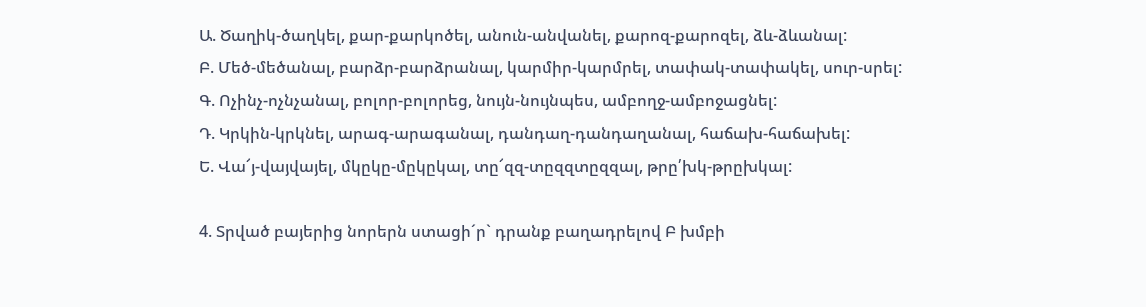Ա. Ծաղիկ-ծաղկել, քար-քարկոծել, անուն-անվանել, քարոզ-քարոզել, ձև-ձևանալ:
Բ. Մեծ-մեծանալ, բարձր-բարձրանալ, կարմիր-կարմրել, տափակ-տափակել, սուր-սրել:
Գ. Ոչինչ-ոչնչանալ, բոլոր-բոլորեց, նույն-նույնպես, ամբողջ-ամբոջացնել:
Դ. Կրկին-կրկնել, արագ-արագանալ, դանդաղ-դանդաղանալ, հաճախ-հաճախել:
Ե. Վա՜յ-վայվայել, մկըկը-մըկըկալ, տը՜զզ-տըզզտըզզալ, թրը՛խկ-թրըխկալ:

4. Տրված բայերից նորերն ստացի´ր` դրանք բաղադրելով Բ խմբի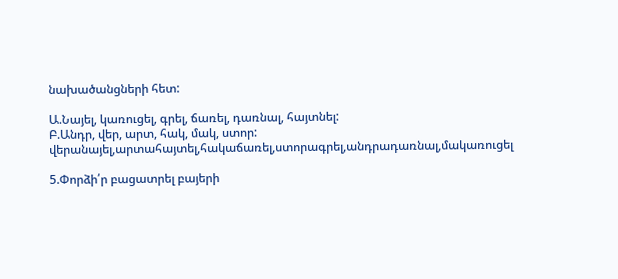նախածանցների հետ:

Ա.Նայել, կառուցել, գրել, ճառել, դառնալ, հայտնել:
Բ.Անդր, վեր, արտ, հակ, մակ, ստոր:
վերանայել,արտահայտել,հակաճառել,ստորագրել,անդրադառնալ,մակառուցել

5.Փորձի՛ր բացատրել բայերի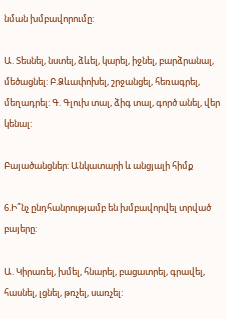նման խմբավորումը:

Ա. Տեսնել, նստել, ձևել, կարել, իջնել, բարձրանալ, մեծացնել: Բ.Ձևափոխել, շրջանցել, հեռագրել, մեղադրել: Գ. Գլուխ տալ, ձիգ տալ, գործ անել, վեր կենալ:

Բայածանցներ: Անկատարի և անցյալի հիմք

6.Ի՞նչ ընդհանրությամբ են խմբավորվել տրված բայերը:

Ա. Կիրառել, խմել, հնարել, բացատրել, գրավել, հասնել, լցնել, թռչել, սառչել: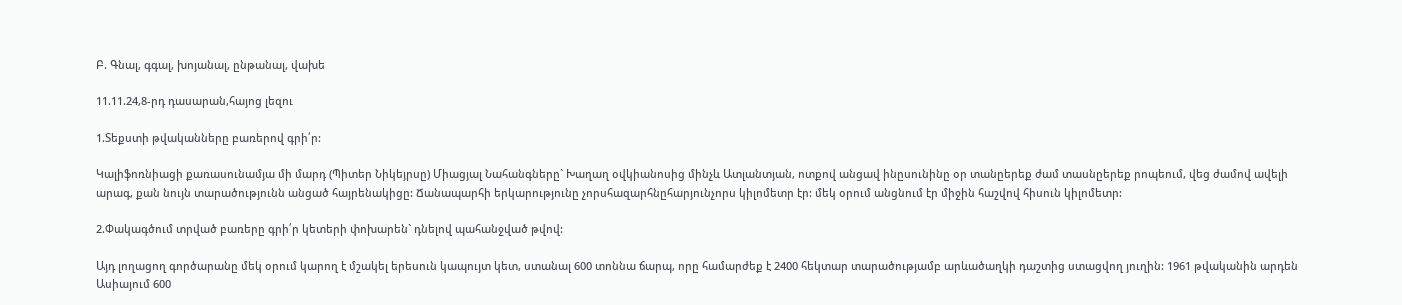Բ. Գնալ, գգալ, խոյանալ, ընթանալ, վախե

11.11.24,8-րդ դասարան,հայոց լեզու

1.Տեքստի թվականները բառերով գրի՛ր:

Կալիֆոռնիացի քառասունամյա մի մարդ (Պիտեր Նիկեյրսը) Միացյալ Նահանգները` Խաղաղ օվկիանոսից մինչև Ատլանտյան, ոտքով անցավ ինըսունինը օր տանըերեք ժամ տասնըերեք րոպեում, վեց ժամով ավելի արագ, քան նույն տարածությունն անցած հայրենակիցը: Ճանապարհի երկարությունը չորսհազարհնըհարյունչորս կիլոմետր էր: մեկ օրում անցնում էր միջին հաշվով հիսուն կիլոմետր:

2.Փակագծում տրված բառերը գրի՛ր կետերի փոխարեն` դնելով պահանջված թվով:

Այդ լողացող գործարանը մեկ օրում կարող է մշակել երեսուն կապույտ կետ, ստանալ 600 տոննա ճարպ, որը համարժեք է 2400 հեկտար տարածությամբ արևածաղկի դաշտից ստացվող յուղին: 1961 թվականին արդեն Ասիայում 600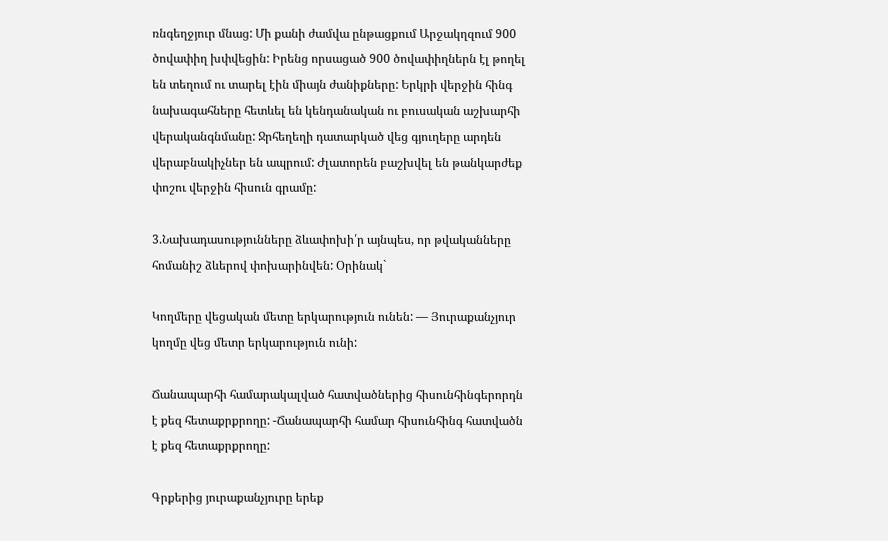ռնգեղջյուր մնաց: Մի քանի ժամվա ընթացքում Արջակղզում 900 ծովափիղ խփվեցին: Իրենց որսացած 900 ծովափիղներն էլ թողել են տեղում ու տարել էին միայն ժանիքները: Երկրի վերջին հինգ նախագահները հետևել են կենդանական ու բուսական աշխարհի վերականգնմանը: Ջրհեղեղի դատարկած վեց գյուղերը արդեն վերաբնակիչներ են ապրում: Ժլատորեն բաշխվել են թանկարժեք փոշու վերջին հիսուն գրամը:

3.Նախադասությունները ձևափոխի՛ր այնպես, որ թվականները հոմանիշ ձևերով փոխարինվեն: Օրինակ`

Կողմերը վեցական մետը երկարություն ունեն: — Յուրաքանչյուր կողմը վեց մետր երկարություն ունի:

Ճանապարհի համարակալված հատվածներից հիսունհինգերորդն է քեզ հետաքրքրողը: -Ճանապարհի համար հիսունհինգ հատվածն է քեզ հետաքրքրողը:

Գրքերից յուրաքանչյուրը երեք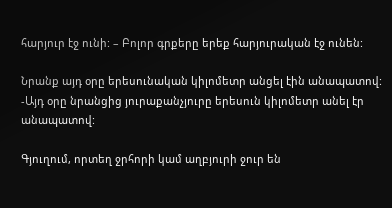հարյուր էջ ունի: – Բոլոր գրքերը երեք հարյուրական էջ ունեն:

Նրանք այդ օրը երեսունական կիլոմետր անցել էին անապատով:
-Այդ օրը նրանցից յուրաքանչյուրը երեսուն կիլոմետր անել էր անապատով:

Գյուղում, որտեղ ջրհորի կամ աղբյուրի ջուր են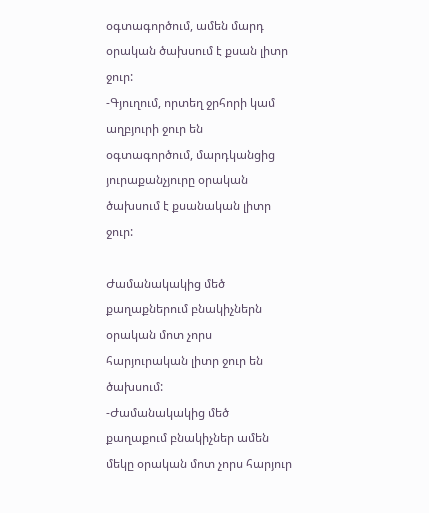օգտագործում, ամեն մարդ օրական ծախսում է քսան լիտր ջուր:
-Գյուղում, որտեղ ջրհորի կամ աղբյուրի ջուր են օգտագործում, մարդկանցից յուրաքանչյուրը օրական ծախսում է քսանական լիտր ջուր:

Ժամանակակից մեծ քաղաքներում բնակիչներն օրական մոտ չորս հարյուրական լիտր ջուր են ծախսում:
-Ժամանակակից մեծ քաղաքում բնակիչներ ամեն մեկը օրական մոտ չորս հարյուր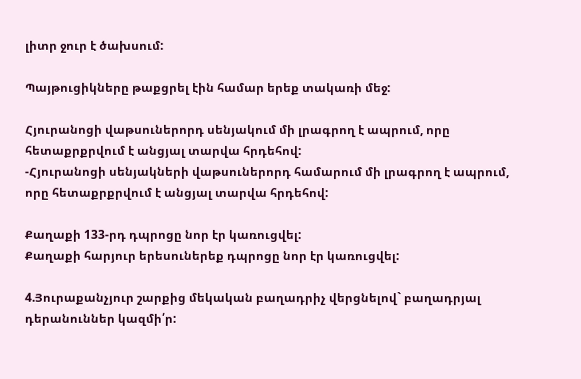լիտր ջուր է ծախսում:

Պայթուցիկները թաքցրել էին համար երեք տակառի մեջ:

Հյուրանոցի վաթսուներորդ սենյակում մի լրագրող է ապրում, որը հետաքրքրվում է անցյալ տարվա հրդեհով:
-Հյուրանոցի սենյակների վաթսուներորդ համարում մի լրագրող է ապրում, որը հետաքրքրվում է անցյալ տարվա հրդեհով:

Քաղաքի 133-րդ դպրոցը նոր էր կառուցվել:
Քաղաքի հարյուր երեսուներեք դպրոցը նոր էր կառուցվել:

4.Յուրաքանչյուր շարքից մեկական բաղադրիչ վերցնելով` բաղադրյալ դերանուններ կազմի՛ր: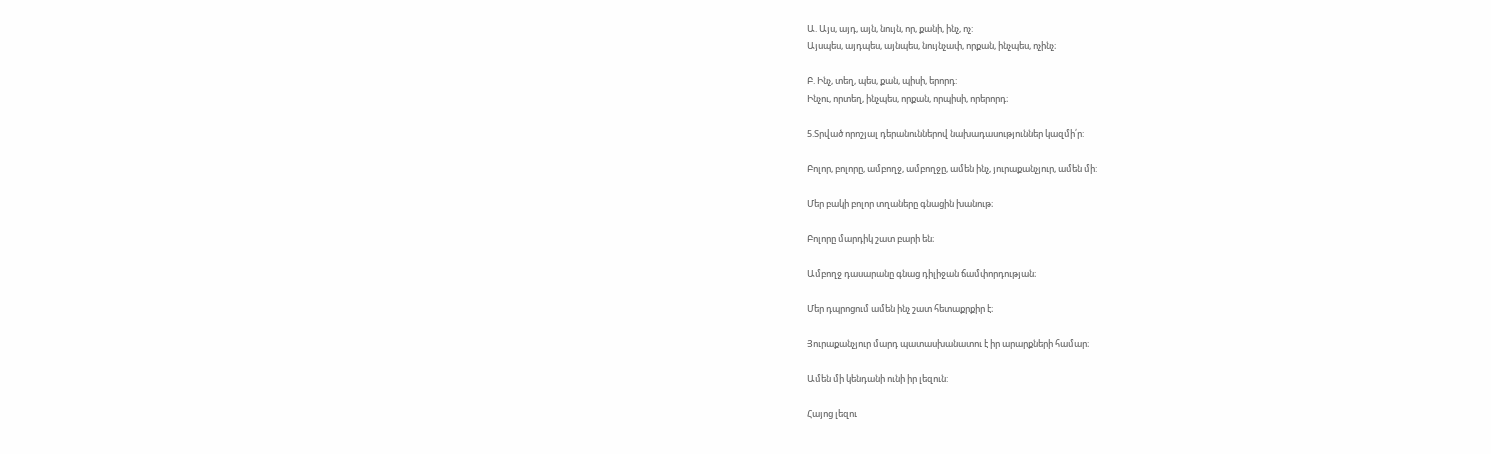Ա. Այս, այդ, այն, նույն, որ, քանի, ինչ, ոչ:
Այսպես, այդպես, այնպես, նույնչափ, որքան, ինչպես, ոչինչ։

Բ. Ինչ, տեղ, պես, քան, պիսի, երորդ:
Ինչու, որտեղ, ինչպես, որքան, որպիսի, որերորդ։

5.Տրված որոշյալ դերանուններով նախադասություններ կազմի՛ր:

Բոլոր, բոլորը, ամբողջ, ամբողջը, ամեն ինչ, յուրաքանչյուր, ամեն մի:

Մեր բակի բոլոր տղաները գնացին խանութ։

Բոլորը մարդիկ շատ բարի են։

Ամբողջ դասարանը գնաց դիլիջան ճամփորդության։

Մեր դպրոցում ամեն ինչ շատ հետաքրքիր է։

Յուրաքանչյուր մարդ պատասխանատու է իր արարքների համար։

Ամեն մի կենդանի ունի իր լեզուն:

Հայոց լեզու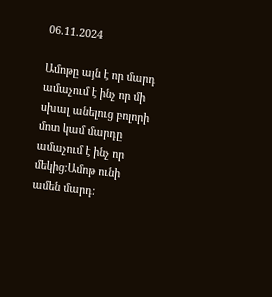06.11.2024

Ամոթը այն է որ մարդ ամաչում է ինչ որ մի սխալ անելուց բոլորի մոտ կամ մարդը ամաչում է ինչ որ մեկից։Ամոթ ունի ամեն մարդ։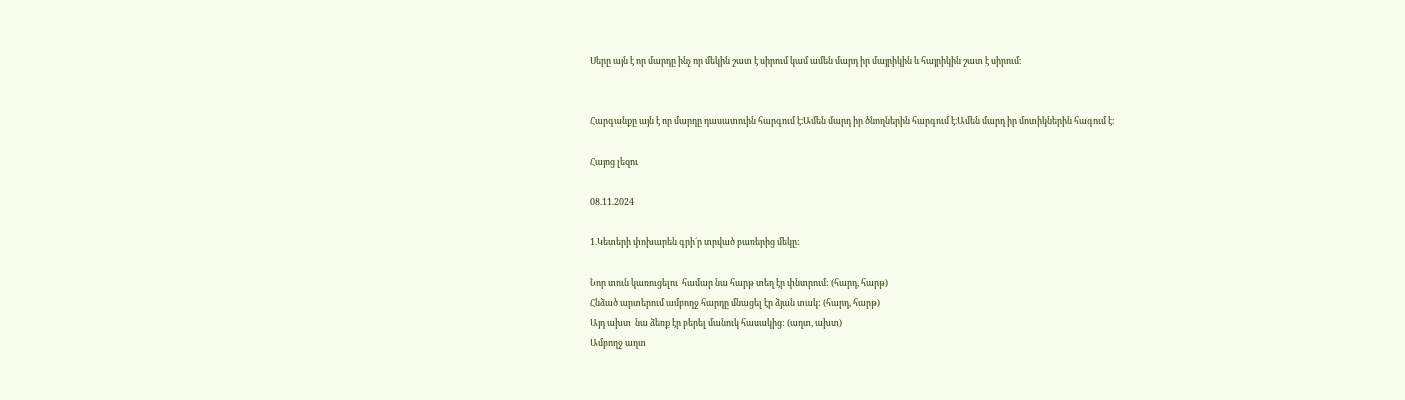Սերը այն է որ մարդը ինչ որ մեկին շատ է սիրում կամ ամեն մարդ իր մայրիկին և հայրիկին շատ է սիրում։


Հարգանքը այն է որ մարդը դասատուին հարգում է։Ամեն մարդ իր ծնողներին հարգում է։Ամեն մարդ իր մոտիկներին հագում է։

Հայոց լեզու

08.11.2024

1.Կետերի փոխարեն գրի´ր տրված բառերից մեկը:

Նոր տուն կառուցելու  համար նա հարթ տեղ էր փնտրում: (հարդ, հարթ)
Հնձած արտերում ամբողջ հարդը մնացել էր ձյան տակ: (հարդ, հարթ)
Այդ ախտ  նա ձեռք էր բերել մանուկ հասակից: (աղտ, ախտ)
Ամբողջ աղտ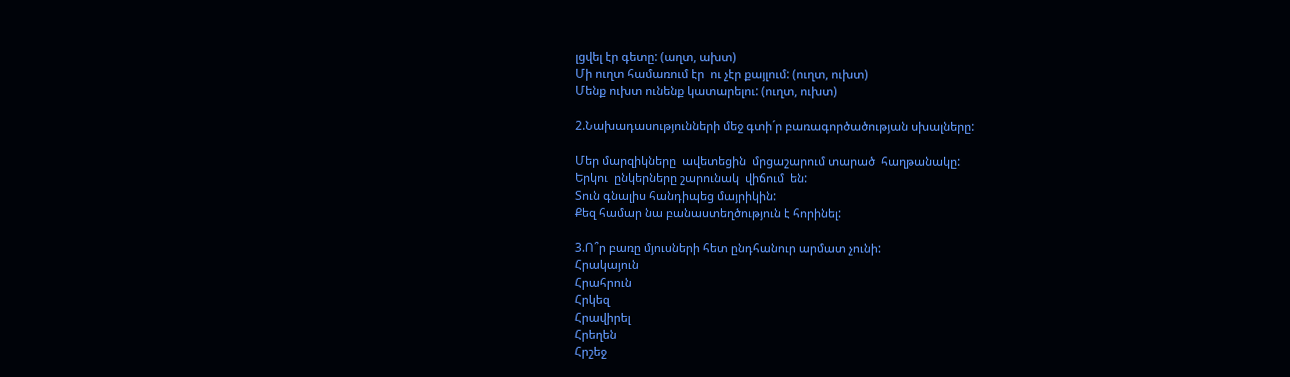լցվել էր գետը: (աղտ, ախտ)
Մի ուղտ համառում էր  ու չէր քայլում: (ուղտ, ուխտ)
Մենք ուխտ ունենք կատարելու: (ուղտ, ուխտ)

2.Նախադասությունների մեջ գտի´ր բառագործածության սխալները:

Մեր մարզիկները  ավետեցին  մրցաշարում տարած  հաղթանակը:
Երկու  ընկերները շարունակ  վիճում  են:
Տուն գնալիս հանդիպեց մայրիկին:
Քեզ համար նա բանաստեղծություն է հորինել:

3.Ո՞ր բառը մյուսների հետ ընդհանուր արմատ չունի:
Հրակայուն
Հրահրուն
Հրկեզ
Հրավիրել
Հրեղեն
Հրշեջ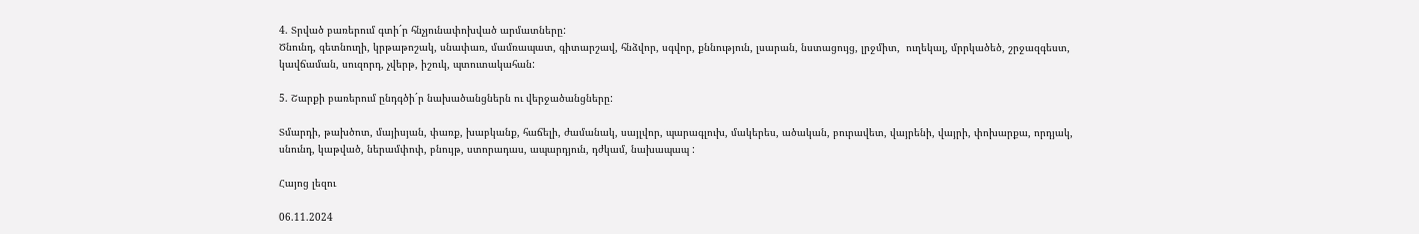4. Տրված բառերում գտի´ր հնչյունափոխված արմատները:
Ծնունդ, գետնուղի, կրթաթոշակ, սնափառ, մամռապատ, գիտարշավ, հնձվոր, սգվոր, քննություն, լսարան, նստացույց, լրջմիտ,  ուղեկալ, մրրկածեծ, շրջազգեստ, կավճաման, սուզորդ, չվերթ, իշուկ, պտուտակահան:

5. Շարքի բառերում ընդգծի´ր նախածանցներն ու վերջածանցները:

Տմարդի, թախծոտ, մայիսյան, փառք, խաբկանք, հաճելի, ժամանակ, սայլվոր, պարագլուխ, մակերես, ածական, բուրավետ, վայրենի, վայրի, փոխարքա, որդյակ, սնունդ, կաթված, ներամփոփ, բնույթ, ստորադաս, ապարդյուն, դժկամ, նախապապ :

Հայոց լեզու

06.11.2024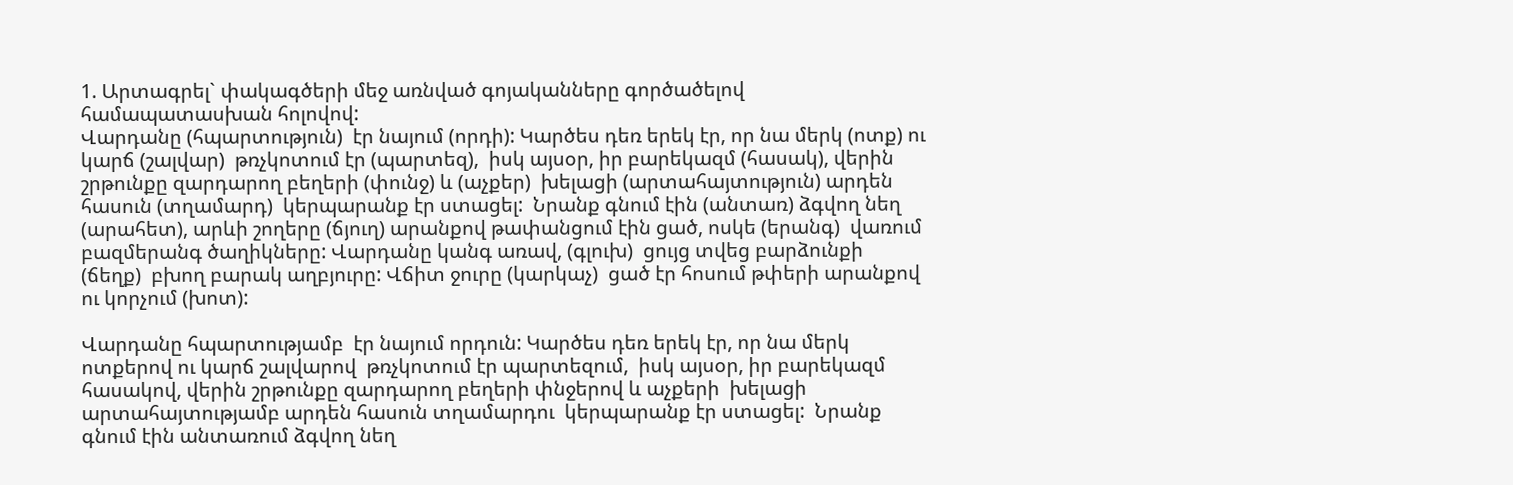1. Արտագրել` փակագծերի մեջ առնված գոյականները գործածելով համապատասխան հոլովով:
Վարդանը (հպարտություն)  էր նայում (որդի): Կարծես դեռ երեկ էր, որ նա մերկ (ոտք) ու կարճ (շալվար)  թռչկոտում էր (պարտեզ),  իսկ այսօր, իր բարեկազմ (հասակ), վերին շրթունքը զարդարող բեղերի (փունջ) և (աչքեր)  խելացի (արտահայտություն) արդեն հասուն (տղամարդ)  կերպարանք էր ստացել:  Նրանք գնում էին (անտառ) ձգվող նեղ (արահետ), արևի շողերը (ճյուղ) արանքով թափանցում էին ցած, ոսկե (երանգ)  վառում բազմերանգ ծաղիկները: Վարդանը կանգ առավ, (գլուխ)  ցույց տվեց բարձունքի (ճեղք)  բխող բարակ աղբյուրը: Վճիտ ջուրը (կարկաչ)  ցած էր հոսում թփերի արանքով ու կորչում (խոտ):

Վարդանը հպարտությամբ  էր նայում որդուն: Կարծես դեռ երեկ էր, որ նա մերկ ոտքերով ու կարճ շալվարով  թռչկոտում էր պարտեզում,  իսկ այսօր, իր բարեկազմ հասակով, վերին շրթունքը զարդարող բեղերի փնջերով և աչքերի  խելացի արտահայտությամբ արդեն հասուն տղամարդու  կերպարանք էր ստացել:  Նրանք գնում էին անտառում ձգվող նեղ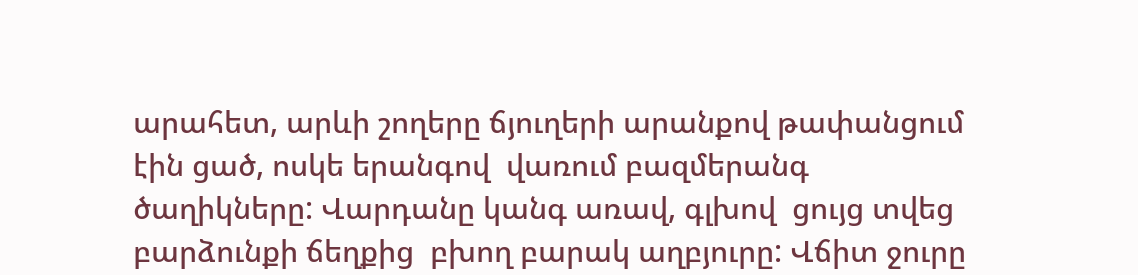արահետ, արևի շողերը ճյուղերի արանքով թափանցում էին ցած, ոսկե երանգով  վառում բազմերանգ ծաղիկները: Վարդանը կանգ առավ, գլխով  ցույց տվեց բարձունքի ճեղքից  բխող բարակ աղբյուրը: Վճիտ ջուրը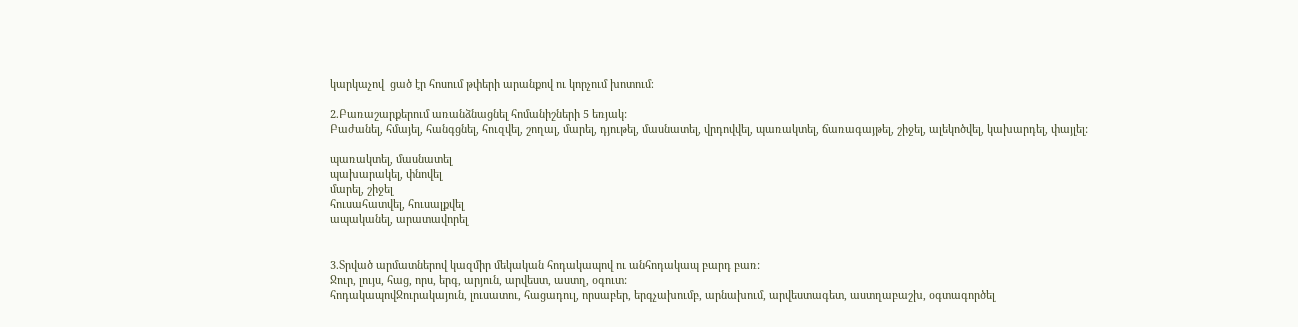կարկաչով  ցած էր հոսում թփերի արանքով ու կորչում խոտում։

2.Բառաշարքերում առանձնացնել հոմանիշների 5 եռյակ:
Բաժանել, հմայել, հանգցնել, հուզվել, շողալ, մարել, դյութել, մասնատել, վրդովվել, պառակտել, ճառագայթել, շիջել, ալեկոծվել, կախարդել, փայլել:

պառակտել, մասնատել
պախարակել, փնովել
մարել, շիջել
հուսահատվել, հուսալքվել
ապականել, արատավորել


3.Տրված արմատներով կազմիր մեկական հոդակապով ու անհոդակապ բարդ բառ:
Ջուր, լույս, հաց, որս, երգ, արյուն, արվեստ, աստղ, օգուտ:
հոդակապովՋուրակայուն, լուսատու, հացադուլ, որսաբեր, երգչախումբ, արնախում, արվեստագետ, աստղաբաշխ, օգտագործել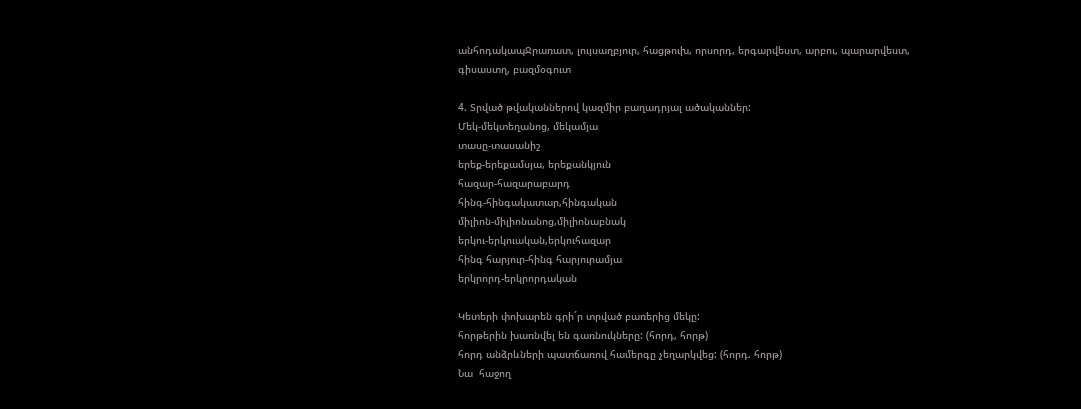անհոդակապՋրառատ, լույսաղբյուր, հացթուխ, որսորդ, երգարվեստ, արբու, պարարվեստ, գիսաստղ, բազմօգուտ

4. Տրված թվականներով կազմիր բաղադրյալ ածականներ:
Մեկ-մեկտեղանոց, մեկամյա
տասը-տասանիշ
երեք-երեքամսյա, երեքանկյուն
հազար-հազարաբարդ
հինգ-հինգակատար,հինգական
միլիոն-միլիոնանոց,միլիոնաբնակ
երկու-երկուական,երկուհազար
հինգ հարյուր-հինգ հարյուրամյա
երկրորդ-երկրորդական

Կետերի փոխարեն գրի´ր տրված բառերից մեկը:
հորթերին խառնվել են գառնուկները: (հորդ, հորթ)
հորդ անձրևների պատճառով համերգը չեղարկվեց: (հորդ. հորթ)
Նա  հաջող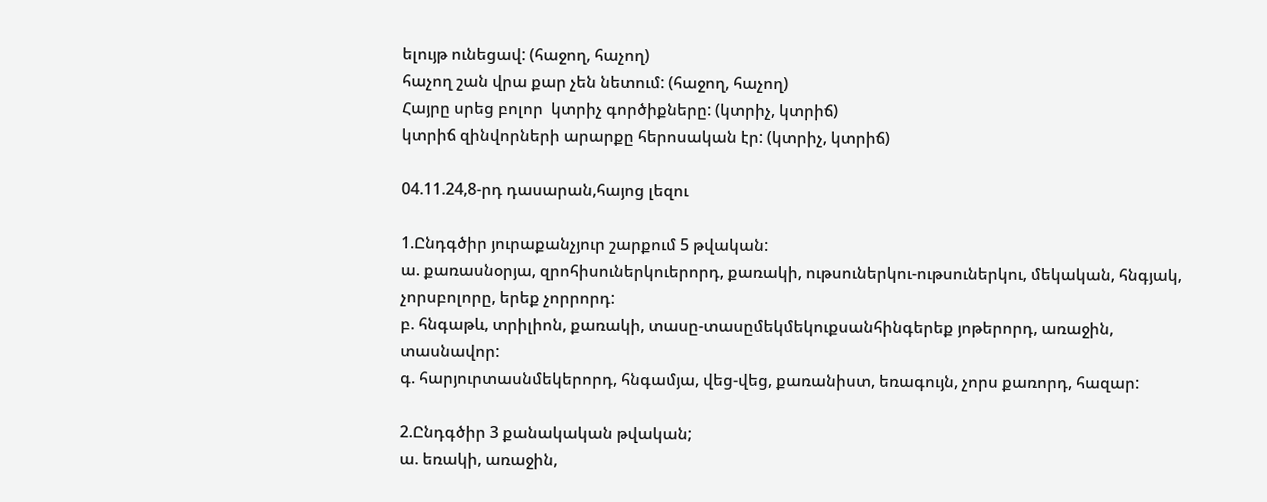ելույթ ունեցավ: (հաջող, հաչող)
հաչող շան վրա քար չեն նետում: (հաջող, հաչող)
Հայրը սրեց բոլոր  կտրիչ գործիքները: (կտրիչ, կտրիճ)
կտրիճ զինվորների արարքը հերոսական էր: (կտրիչ, կտրիճ)

04.11.24,8-րդ դասարան,հայոց լեզու

1.Ընդգծիր յուրաքանչյուր շարքում 5 թվական:
ա. քառասնօրյա, զրոհիսուներկուերորդ, քառակի, ութսուներկու-ութսուներկու, մեկական, հնգյակ, չորսբոլորը, երեք չորրորդ:
բ. հնգաթև, տրիլիոն, քառակի, տասը-տասըմեկմեկուքսանհինգերեք յոթերորդ, առաջին, տասնավոր:
գ. հարյուրտասնմեկերորդ, հնգամյա, վեց-վեց, քառանիստ, եռագույն, չորս քառորդ, հազար:

2.Ընդգծիր 3 քանակական թվական;
ա. եռակի, առաջին,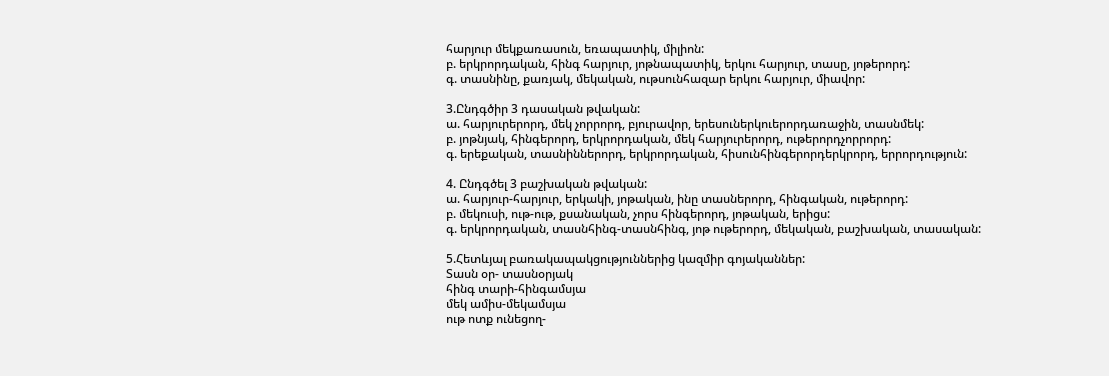հարյուր մեկքառասուն, եռապատիկ, միլիոն:
բ. երկրորդական, հինգ հարյուր, յոթնապատիկ, երկու հարյուր, տասը, յոթերորդ:
գ. տասնինը, քառյակ, մեկական, ութսունհազար երկու հարյուր, միավոր:

3.Ընդգծիր 3 դասական թվական:
ա. հարյուրերորդ, մեկ չորրորդ, բյուրավոր, երեսուներկուերորդառաջին, տասնմեկ:
բ. յոթնյակ, հինգերորդ, երկրորդական, մեկ հարյուրերորդ, ութերորդչորրորդ:
գ. երեքական, տասնիններորդ, երկրորդական, հիսունհինգերորդերկրորդ, երրորդություն:

4. Ընդգծել 3 բաշխական թվական:
ա. հարյուր-հարյուր, երկակի, յոթական, ինը տասներորդ, հինգական, ութերորդ:
բ. մեկուսի, ութ-ութ, քսանական, չորս հինգերորդ, յոթական, երիցս:
գ. երկրորդական, տասնհինգ-տասնհինգ, յոթ ութերորդ, մեկական, բաշխական, տասական:

5.Հետևյալ բառակապակցություններից կազմիր գոյականներ:
Տասն օր- տասնօրյակ
հինգ տարի-հինգամսյա
մեկ ամիս-մեկամսյա
ութ ոտք ունեցող-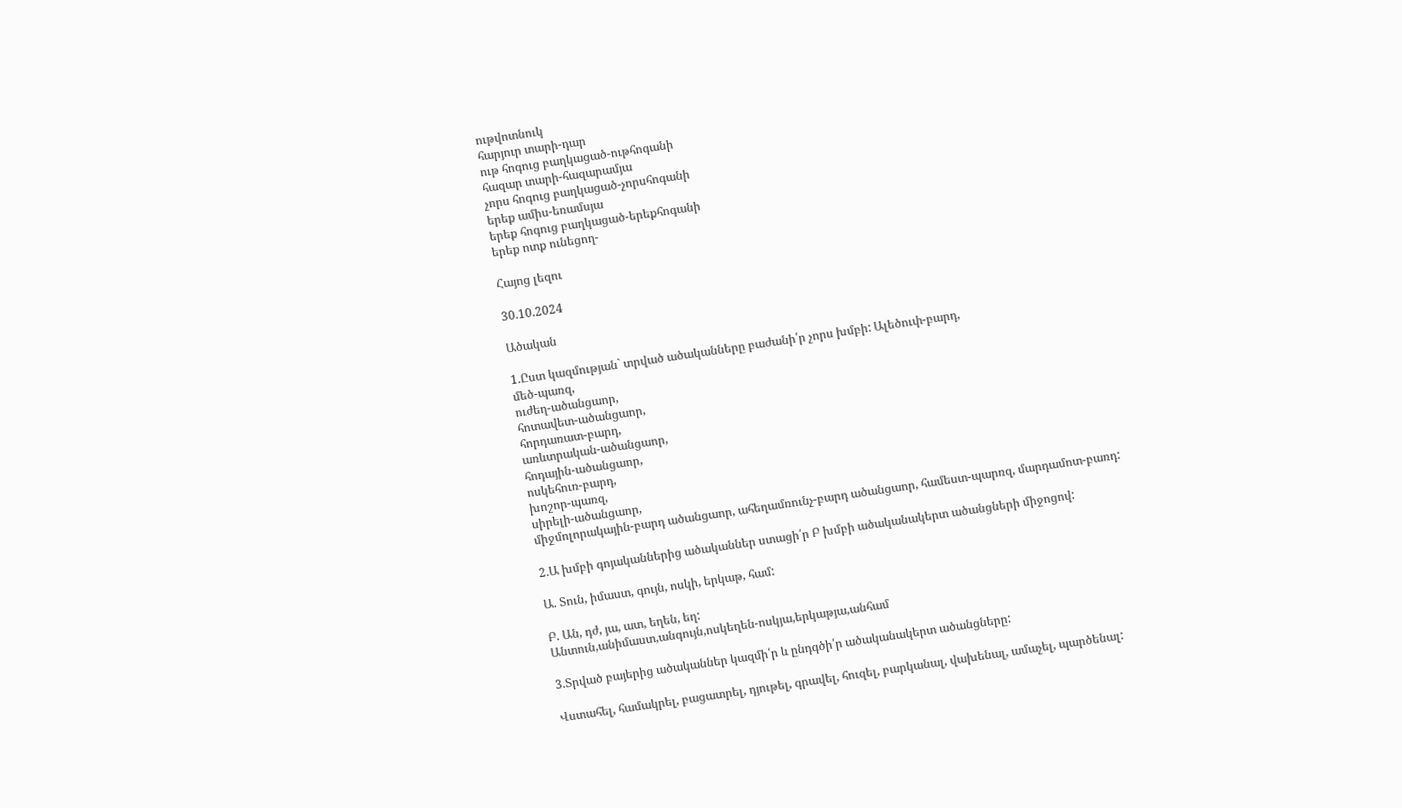ութվոտնուկ
հարյուր տարի-դար
ութ հոգուց բաղկացած-ութհոգանի
հազար տարի-հազարամյա
չորս հոգուց բաղկացած-չորսհոգանի
երեք ամիս-եռամսյա
երեք հոգուց բաղկացած-երեքհոգանի
երեք ոտք ունեցող-

Հայոց լեզու

30.10.2024

Ածական

1.Ըստ կազմության` տրված ածականները բաժանի՛ր չորս խմբի: Ալեծուփ-բարդ,
մեծ-պառզ,
ուժեղ-ածանցաոր,
հոտավետ-ածանցաոր,
հորդառատ-բարդ,
առևտրական-ածանցաոր,
հոդային-ածանցաոր,
ոսկեհուռ-բարդ,
խոշոր-պառզ,
սիրելի-ածանցաոր,
միջմոլորակային-բարդ ածանցաոր, ահեղամռունչ-բարդ ածանցաոր, համեստ-պարռզ, մարդամոտ-բառդ:

2.Ա խմբի գոյականներից ածականներ ստացի՛ր Բ խմբի ածականակերտ ածանցների միջոցով:

Ա. Տուն, իմաստ, գույն, ոսկի, երկաթ, համ:

Բ. Ան, դժ, յա, ատ, եղեն, եղ:
Անտուն,անիմաստ,անգույն,ոսկեղեն-ոսկյա,երկաթյա,անհամ

3.Տրված բայերից ածականներ կազմի՛ր և ընդգծի՛ր ածականակերտ ածանցները:

Վստահել, համակրել, բացատրել, դյութել, գրավել, հուզել, բարկանալ, վախենալ, ամաչել, պարծենալ: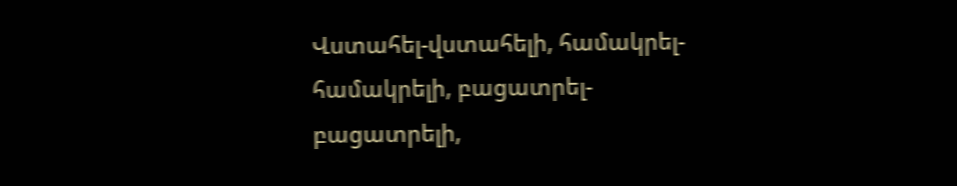Վստահել-վստահելի, համակրել-համակրելի, բացատրել-բացատրելի,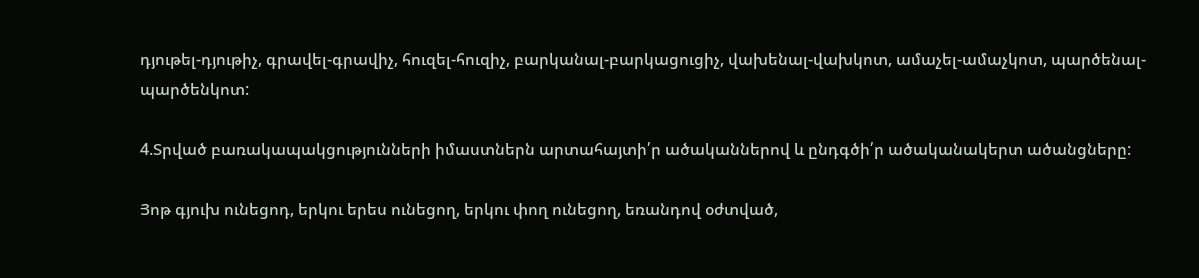դյութել-դյութիչ, գրավել-գրավիչ, հուզել-հուզիչ, բարկանալ-բարկացուցիչ, վախենալ-վախկոտ, ամաչել-ամաչկոտ, պարծենալ-պարծենկոտ:

4.Տրված բառակապակցությունների իմաստներն արտահայտի՛ր ածականներով և ընդգծի՛ր ածականակերտ ածանցները:

Յոթ գյուխ ունեցոդ, երկու երես ունեցող, երկու փող ունեցող, եռանդով օժտված,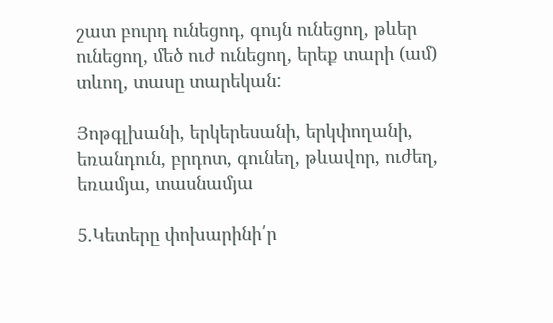շատ բուրդ ունեցոդ, գույն ունեցող, թևեր ունեցող, մեծ ուժ ունեցող, երեք տարի (ամ) տևող, տասը տարեկան:

Յոթգլխանի, երկերեսանի, երկփողանի, եռանդուն, բրդոտ, գունեղ, թևավոր, ուժեղ, եռամյա, տասնամյա

5.Կետերը փոխարինի՛ր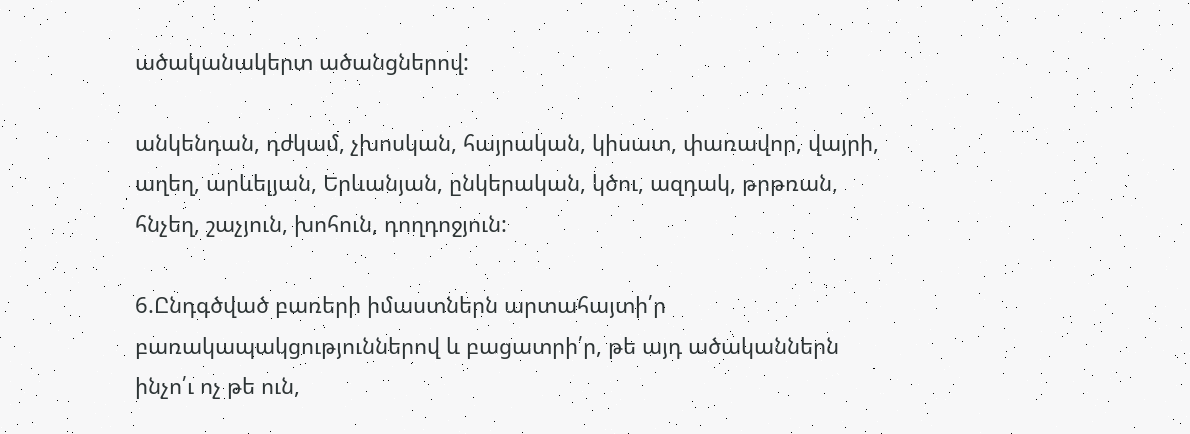ածականակերտ ածանցներով:

անկենդան, դժկամ, չխոսկան, հայրական, կիսատ, փառավոր, վայրի, աղեղ, արևելյան, Երևանյան, ընկերական, կծու, ազդակ, թրթռան, հնչեղ, շաչյուն, խոհուն, դողդոջյուն:

6.Ընդգծված բառերի իմաստներն արտահայտի՛ր բառակապակցություններով և բացատրի՛ր, թե այդ ածականներն ինչո՛ւ ոչ թե ուն,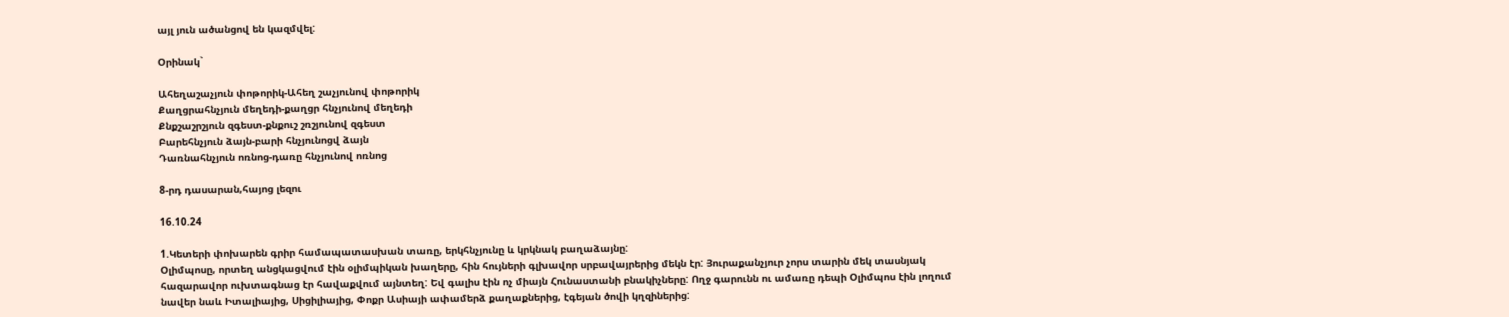այլ յուն ածանցով են կազմվել:

Օրինակ`

Ահեղաշաչյուն փոթորիկ-Ահեղ շաչյունով փոթորիկ
Քաղցրահնչյուն մեղեդի-քաղցր հնչյունով մեղեդի
Քնքշաշրշյուն զգեստ-քնքուշ շռշյունով զգեստ
Բարեհնչյուն ձայն-բարի հնչյունոցվ ձայն
Դառնահնչյուն ոռնոց-դառը հնչյունով ոռնոց

8-րդ դասարան,հայոց լեզու

16.10.24

1.Կետերի փոխարեն գրիր համապատասխան տառը, երկհնչյունը և կրկնակ բաղաձայնը:
Օլիմպոսը, որտեղ անցկացվում էին օլիմպիկան խաղերը, հին հույների գլխավոր սրբավայրերից մեկն էր: Յուրաքանչյուր չորս տարին մեկ տասնյակ հազարավոր ուխտագնաց էր հավաքվում այնտեղ: Եվ գալիս էին ոչ միայն Հունաստանի բնակիչները: Ողջ գարունն ու ամառը դեպի Օլիմպոս էին լողում նավեր նաև Իտալիայից, Սիցիլիայից, Փոքր Ասիայի ափամերձ քաղաքներից, էգեյան ծովի կղզիներից: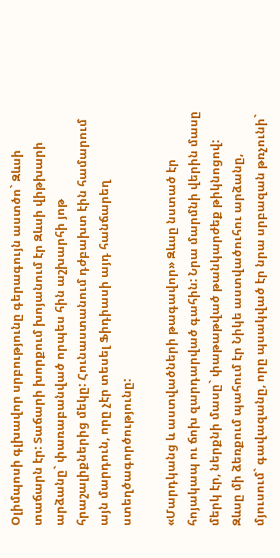Օլիմպոսի գլխավոր սրբությունը գերագույն աստծո` Զևսի տաճարն էր: Տաճարի խորքում խոյանում էր Զևսի վիթխարի արձանը` փառաբանված որպես հին աշխարհի յոթ հրաշալիքներից մեկը: Հունաստանում դժբախտ էին համարում այն մարդուն, որը չէր տեսել Ֆիդիասի այդ հանճարեղ ստեղծագործությունը:

«Մարդկանց և աստվածների թագավոր» Զևսը նստած էր հոյակապ ու ճոխ զարդարված գահին: Նրա մարմնի վերին մասը մերկ էր, ներքնի մասը` փաթաթված թանկարժեք թիկնոցով: Զևսը մի ձեռքում պահում էր Նիկե աստվածուհու արձանը, մյուսում` գավազանը, որը պսակված էր նրա սրբազան թռչունի`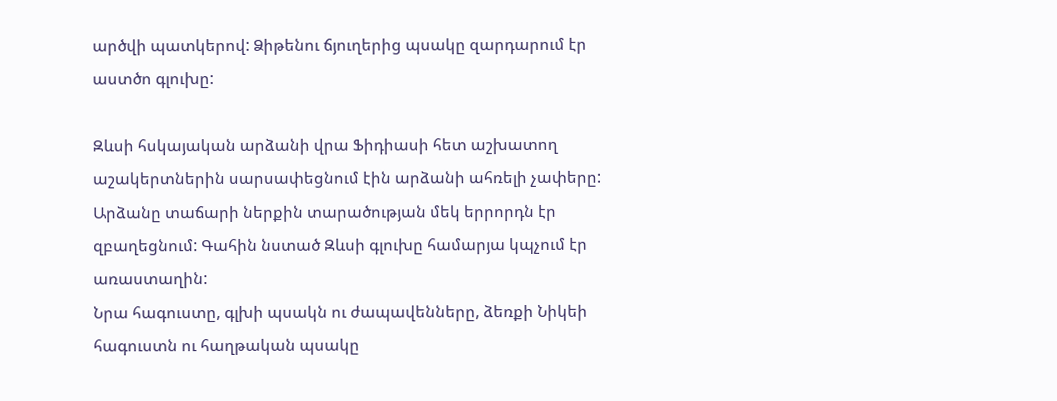արծվի պատկերով: Ձիթենու ճյուղերից պսակը զարդարում էր աստծո գլուխը:

Զևսի հսկայական արձանի վրա Ֆիդիասի հետ աշխատող աշակերտներին սարսափեցնում էին արձանի ահռելի չափերը: Արձանը տաճարի ներքին տարածության մեկ երրորդն էր զբաղեցնում: Գահին նստած Զևսի գլուխը համարյա կպչում էր առաստաղին:
Նրա հագուստը, գլխի պսակն ու ժապավենները, ձեռքի Նիկեի հագուստն ու հաղթական պսակը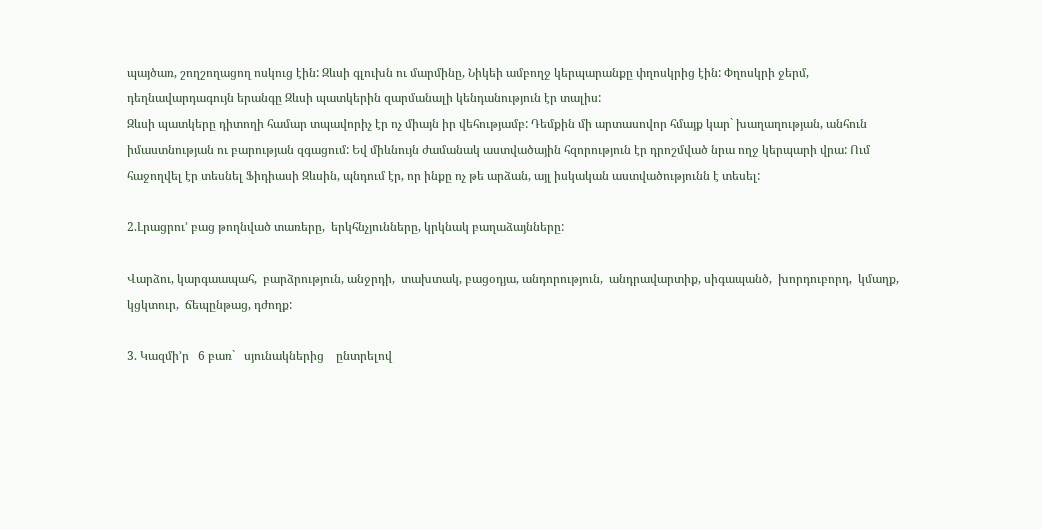պայծառ, շողշողացող ոսկուց էին: Զևսի գլուխն ու մարմինը, Նիկեի ամբողջ կերպարանքը փղոսկրից էին: Փղոսկրի ջերմ, դեղնավարդագույն երանգը Զևսի պատկերին զարմանալի կենդանություն էր տալիս:
Զևսի պատկերը դիտողի համար տպավորիչ էր ոչ միայն իր վեհությամբ: Դեմքին մի արտասովոր հմայք կար` խաղաղության, անհուն իմաստնության ու բարության զգացում: Եվ միևնույն ժամանակ աստվածային հզորություն էր դրոշմված նրա ողջ կերպարի վրա: Ում հաջողվել էր տեսնել Ֆիդիասի Զևսին, պնդում էր, որ ինքը ոչ թե արձան, այլ իսկական աստվածությունն է տեսել:

2.Լրացրու’ բաց թողնված տառերը,  երկհնչյունները, կրկնակ բաղաձայնները:

Վարձու, կարգաապահ,  բարձրություն, անջրդի,  տախտակ, բացօդյա, անդորություն,  անդրավարտիք, սիգապանծ,  խորդուբորդ,  կմաղք,  կցկտուր,  ճեպընթաց, դժողք:

3. Կազմի’ր   6 բառ`   սյունակներից    ընտրելով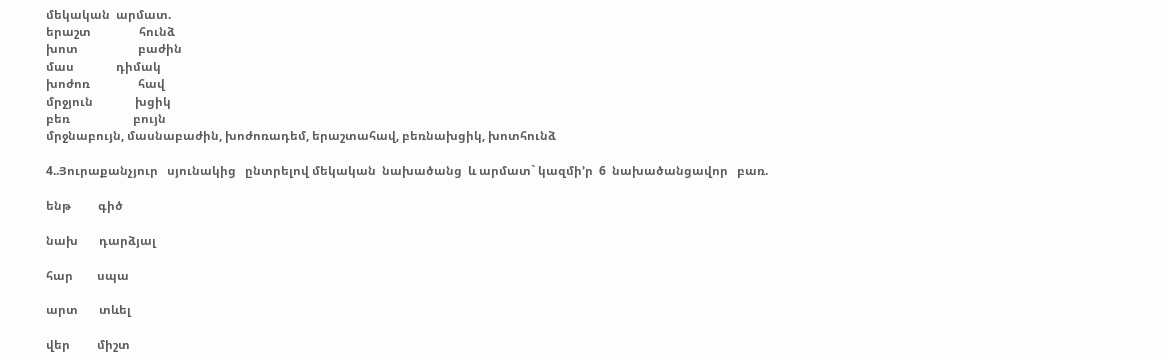մեկական  արմատ.
երաշտ                հունձ
խոտ                    բաժին
մաս              դիմակ
խոժոռ                հավ
մրջյուն              խցիկ
բեռ                     բույն
մրջնաբույն, մասնաբաժին, խոժոռադեմ, երաշտահավ, բեռնախցիկ, խոտհունձ

4..Յուրաքանչյուր   սյունակից   ընտրելով մեկական  նախածանց  և արմատ` կազմի’ր  6  նախածանցավոր   բառ.

ենթ         գիծ

նախ       դարձյալ

հար        սպա

արտ       տևել

վեր         միշտ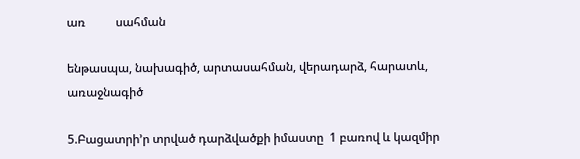առ          սահման

ենթասպա, նախագիծ, արտասահման, վերադարձ, հարատև, առաջնագիծ

5.Բացատրի’ր տրված դարձվածքի իմաստը  1 բառով և կազմիր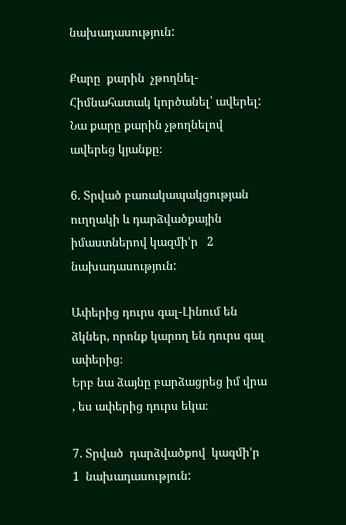նախադասություն:

Քարը  քարին  չթողնել-Հիմնահատակ կործանել՝ ավերել:
Նա քարը քարին չթողնելով ավերեց կյանքը։

6. Տրված բառակապակցության  ուղղակի և դարձվածքային իմաստներով կազմի’ր   2 նախադասություն:

Ափերից դուրս գալ-Լինում են ձկներ, որոնք կարող են դուրս գալ ափերից։
Երբ նա ձայնը բարձացրեց իմ վրա , ես ափերից դուրս եկա։

7. Տրված  դարձվածքով  կազմի’ր   1  նախադասություն: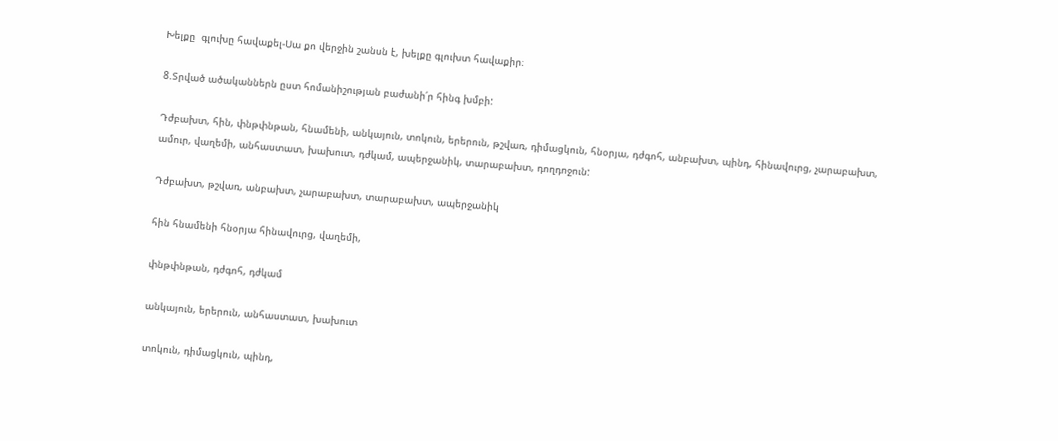Խելքը  գլուխը հավաքել-Սա քո վերջին շանսն է, խելքը գլուխտ հավաքիր։

8.Տրված ածականներն ըստ հոմանիշության բաժանի՛ր հինգ խմբի:

Դժբախտ, հին, փնթփնթան, հնամենի, անկայուն, տոկուն, երերուն, թշվառ, դիմացկուն, հնօրյա, դժգոհ, անբախտ, պինդ, հինավուրց, չարաբախտ, ամուր, վաղեմի, անհաստատ, խախուտ, դժկամ, ապերջանիկ, տարաբախտ, դողդոջուն:

Դժբախտ, թշվառ, անբախտ, չարաբախտ, տարաբախտ, ապերջանիկ

հին հնամենի հնօրյա հինավուրց, վաղեմի,

փնթփնթան, դժգոհ, դժկամ

անկայուն, երերուն, անհաստատ, խախուտ

տոկուն, դիմացկուն, պինդ,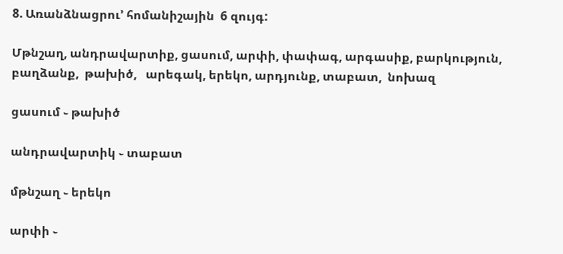8. Առանձնացրու’ հոմանիշային  6 զույգ:

Մթնշաղ, անդրավարտիք, ցասում, արփի, փափագ, արգասիք, բարկություն, բաղձանք,  թախիծ,   արեգակ, երեկո, արդյունք, տաբատ,  նոխազ

ցասում ֊ թախիծ

անդրավարտիկ ֊ տաբատ

մթնշաղ ֊ երեկո

արփի ֊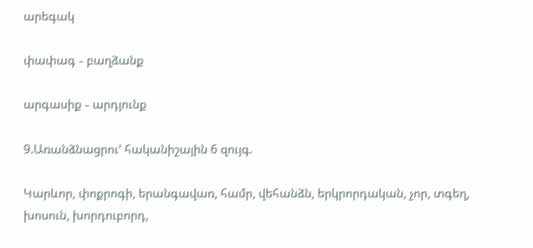արեգակ

փափագ ֊ բաղձանք

արգասիք ֊ արդյունք

9.Առանձնացրու’ հականիշային 6 զույգ.

Կարևոր, փոքրոգի, երանգավառ, համր, վեհանձն, երկրորդական, չոր, տգեղ, խոսուն, խորդուբորդ,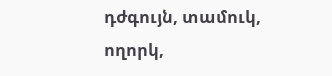դժգույն, տամուկ, ողորկ,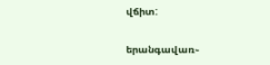վճիտ:

երանգավառ֊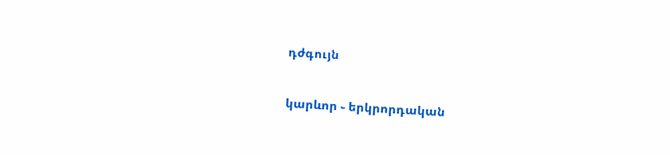դժգույն

կարևոր ֊ երկրորդական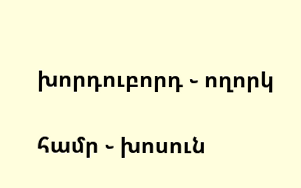խորդուբորդ ֊ ողորկ

համր ֊ խոսուն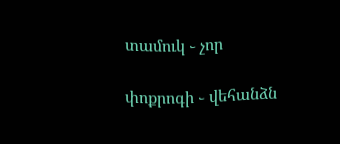տամուկ ֊ չոր

փոքրոգի ֊ վեհանձն